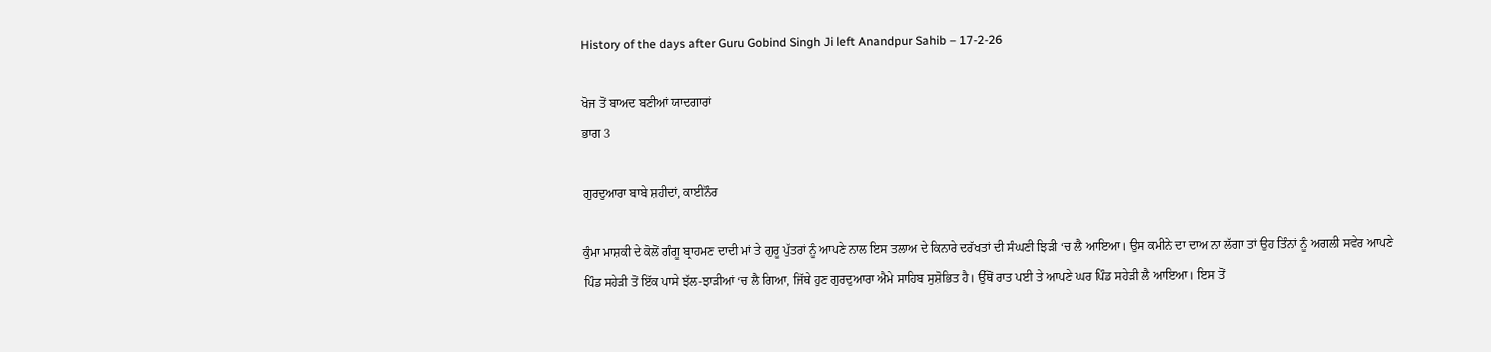History of the days after Guru Gobind Singh Ji left Anandpur Sahib – 17-2-26

ਖੋਜ ਤੋਂ ਬਾਅਦ ਬਣੀਆਂ ਯਾਦਗਾਰਾਂ
ਭਾਗ 3

ਗੁਰਦੁਆਰਾ ਬਾਬੇ ਸ਼ਹੀਦਾਂ, ਕਾਈਨੌਰ

ਕੁੰਮਾ ਮਾਸ਼ਕੀ ਦੇ ਕੋਲੋਂ ਗੰਗੂ ਬ੍ਰਾਹਮਣ ਦਾਦੀ ਮਾਂ ਤੇ ਗੁਰੂ ਪੁੱਤਰਾਂ ਨੂੰ ਆਪਣੇ ਨਾਲ ਇਸ ਤਲਾਅ ਦੇ ਕਿਨਾਰੇ ਦਰੱਖਤਾਂ ਦੀ ਸੰਘਣੀ ਝਿੜੀ ‘ਚ ਲੈ ਆਇਆ। ਉਸ ਕਮੀਨੇ ਦਾ ਦਾਅ ਨਾ ਲੱਗਾ ਤਾਂ ਉਹ ਤਿੰਨਾਂ ਨੂੰ ਅਗਲੀ ਸਵੇਰ ਆਪਣੇ ਪਿੰਡ ਸਹੇੜੀ ਤੋਂ ਇੱਕ ਪਾਸੇ ਝੱਲ-ਝਾੜੀਆਂ ‘ਚ ਲੈ ਗਿਆ, ਜਿੱਥੇ ਹੁਣ ਗੁਰਦੁਆਰਾ ਐਮੇ ਸਾਹਿਬ ਸੁਸ਼ੋਭਿਤ ਹੈ। ਉੱਥੋਂ ਰਾਤ ਪਈ ਤੇ ਆਪਣੇ ਘਰ ਪਿੰਡ ਸਹੇੜੀ ਲੈ ਆਇਆ। ਇਸ ਤੋਂ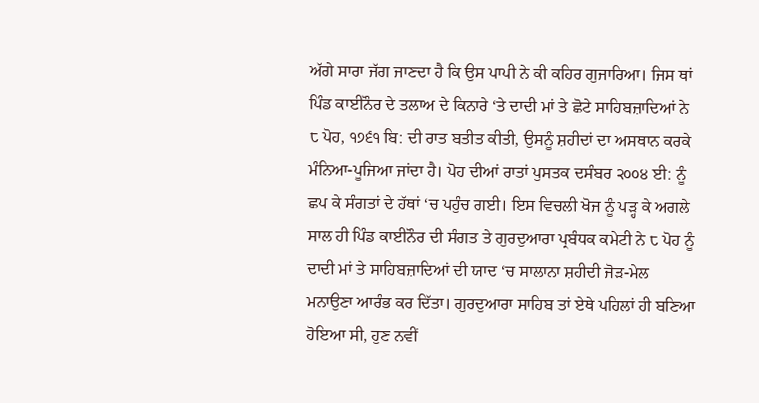ਅੱਗੇ ਸਾਰਾ ਜੱਗ ਜਾਣਦਾ ਹੈ ਕਿ ਉਸ ਪਾਪੀ ਨੇ ਕੀ ਕਹਿਰ ਗੁਜਾਰਿਆ। ਜਿਸ ਥਾਂ ਪਿੰਡ ਕਾਈਨੌਰ ਦੇ ਤਲਾਅ ਦੇ ਕਿਨਾਰੇ ‘ਤੇ ਦਾਦੀ ਮਾਂ ਤੇ ਛੋਟੇ ਸਾਹਿਬਜ਼ਾਦਿਆਂ ਨੇ ੮ ਪੋਹ, ੧੭੬੧ ਬਿ: ਦੀ ਰਾਤ ਬਤੀਤ ਕੀਤੀ, ਉਸਨੂੰ ਸ਼ਹੀਦਾਂ ਦਾ ਅਸਥਾਨ ਕਰਕੇ ਮੰਨਿਆ-ਪੂਜਿਆ ਜਾਂਦਾ ਹੈ। ਪੋਹ ਦੀਆਂ ਰਾਤਾਂ ਪੁਸਤਕ ਦਸੰਬਰ ੨੦੦੪ ਈ: ਨੂੰ ਛਪ ਕੇ ਸੰਗਤਾਂ ਦੇ ਹੱਥਾਂ ‘ਚ ਪਹੁੰਚ ਗਈ। ਇਸ ਵਿਚਲੀ ਖੋਜ ਨੂੰ ਪੜ੍ਹ ਕੇ ਅਗਲੇ ਸਾਲ ਹੀ ਪਿੰਡ ਕਾਈਨੌਰ ਦੀ ਸੰਗਤ ਤੇ ਗੁਰਦੁਆਰਾ ਪ੍ਰਬੰਧਕ ਕਮੇਟੀ ਨੇ ੮ ਪੋਹ ਨੂੰ ਦਾਦੀ ਮਾਂ ਤੇ ਸਾਹਿਬਜ਼ਾਦਿਆਂ ਦੀ ਯਾਦ ‘ਚ ਸਾਲਾਨਾ ਸ਼ਹੀਦੀ ਜੋੜ-ਮੇਲ ਮਨਾਉਣਾ ਆਰੰਭ ਕਰ ਦਿੱਤਾ। ਗੁਰਦੁਆਰਾ ਸਾਹਿਬ ਤਾਂ ਏਥੇ ਪਹਿਲਾਂ ਹੀ ਬਣਿਆ ਹੋਇਆ ਸੀ, ਹੁਣ ਨਵੀਂ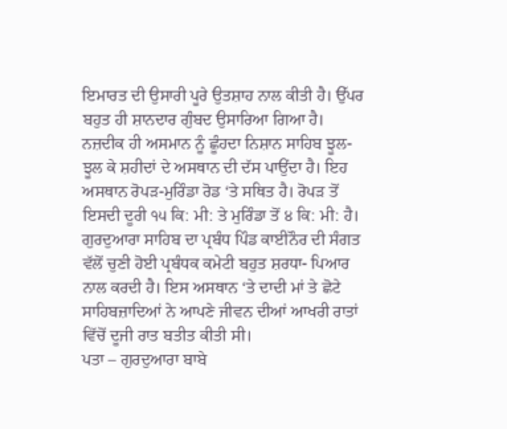ਇਮਾਰਤ ਦੀ ਉਸਾਰੀ ਪੂਰੇ ਉਤਸ਼ਾਹ ਨਾਲ ਕੀਤੀ ਹੈ। ਉੱਪਰ ਬਹੁਤ ਹੀ ਸ਼ਾਨਦਾਰ ਗੁੰਬਦ ਉਸਾਰਿਆ ਗਿਆ ਹੈ। ਨਜ਼ਦੀਕ ਹੀ ਅਸਮਾਨ ਨੂੰ ਛੂੰਹਦਾ ਨਿਸ਼ਾਨ ਸਾਹਿਬ ਝੂਲ-ਝੂਲ ਕੇ ਸ਼ਹੀਦਾਂ ਦੇ ਅਸਥਾਨ ਦੀ ਦੱਸ ਪਾਉਂਦਾ ਹੈ। ਇਹ ਅਸਥਾਨ ਰੋਪੜ-ਮੁਰਿੰਡਾ ਰੋਡ ‘ਤੇ ਸਥਿਤ ਹੈ। ਰੋਪੜ ਤੋਂ ਇਸਦੀ ਦੂਰੀ ੧੫ ਕਿ: ਮੀ: ਤੇ ਮੁਰਿੰਡਾ ਤੋਂ ੪ ਕਿ: ਮੀ: ਹੈ। ਗੁਰਦੁਆਰਾ ਸਾਹਿਬ ਦਾ ਪ੍ਰਬੰਧ ਪਿੰਡ ਕਾਈਨੌਰ ਦੀ ਸੰਗਤ ਵੱਲੋਂ ਚੁਣੀ ਹੋਈ ਪ੍ਰਬੰਧਕ ਕਮੇਟੀ ਬਹੁਤ ਸ਼ਰਧਾ- ਪਿਆਰ ਨਾਲ ਕਰਦੀ ਹੈ। ਇਸ ਅਸਥਾਨ ‘ਤੇ ਦਾਦੀ ਮਾਂ ਤੇ ਛੋਟੇ ਸਾਹਿਬਜ਼ਾਦਿਆਂ ਨੇ ਆਪਣੇ ਜੀਵਨ ਦੀਆਂ ਆਖਰੀ ਰਾਤਾਂ ਵਿੱਚੋਂ ਦੂਜੀ ਰਾਤ ਬਤੀਤ ਕੀਤੀ ਸੀ।
ਪਤਾ – ਗੁਰਦੁਆਰਾ ਬਾਬੇ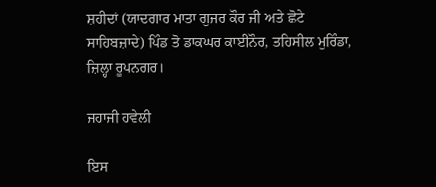ਸ਼ਹੀਦਾਂ (ਯਾਦਗਾਰ ਮਾਤਾ ਗੁਜਰ ਕੌਰ ਜੀ ਅਤੇ ਛੋਟੇ ਸਾਹਿਬਜ਼ਾਦੇ) ਪਿੰਡ ਤੋ ਡਾਕਘਰ ਕਾਈਨੌਰ, ਤਹਿਸੀਲ ਮੁਰਿੰਡਾ, ਜ਼ਿਲ੍ਹਾ ਰੂਪਨਗਰ।

ਜਹਾਜੀ ਹਵੇਲੀ

ਇਸ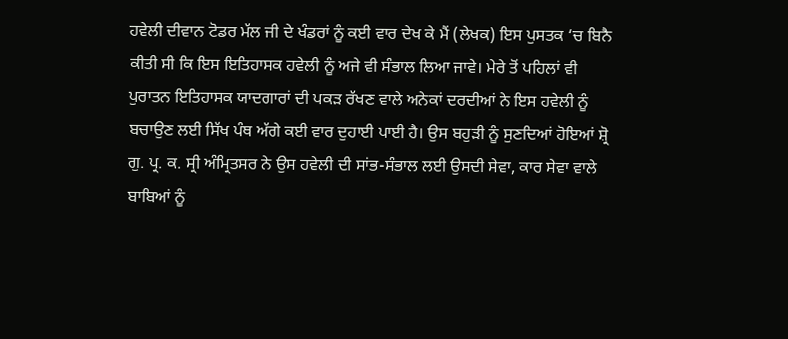ਹਵੇਲੀ ਦੀਵਾਨ ਟੋਡਰ ਮੱਲ ਜੀ ਦੇ ਖੰਡਰਾਂ ਨੂੰ ਕਈ ਵਾਰ ਦੇਖ ਕੇ ਮੈਂ (ਲੇਖਕ) ਇਸ ਪੁਸਤਕ ‘ਚ ਬਿਨੈ ਕੀਤੀ ਸੀ ਕਿ ਇਸ ਇਤਿਹਾਸਕ ਹਵੇਲੀ ਨੂੰ ਅਜੇ ਵੀ ਸੰਭਾਲ ਲਿਆ ਜਾਵੇ। ਮੇਰੇ ਤੋਂ ਪਹਿਲਾਂ ਵੀ ਪੁਰਾਤਨ ਇਤਿਹਾਸਕ ਯਾਦਗਾਰਾਂ ਦੀ ਪਕੜ ਰੱਖਣ ਵਾਲੇ ਅਨੇਕਾਂ ਦਰਦੀਆਂ ਨੇ ਇਸ ਹਵੇਲੀ ਨੂੰ ਬਚਾਉਣ ਲਈ ਸਿੱਖ ਪੰਥ ਅੱਗੇ ਕਈ ਵਾਰ ਦੁਹਾਈ ਪਾਈ ਹੈ। ਉਸ ਬਹੁੜੀ ਨੂੰ ਸੁਣਦਿਆਂ ਹੋਇਆਂ ਸ਼੍ਰੋ ਗੁ. ਪ੍ਰ. ਕ. ਸ੍ਰੀ ਅੰਮ੍ਰਿਤਸਰ ਨੇ ਉਸ ਹਵੇਲੀ ਦੀ ਸਾਂਭ-ਸੰਭਾਲ ਲਈ ਉਸਦੀ ਸੇਵਾ, ਕਾਰ ਸੇਵਾ ਵਾਲੇ ਬਾਬਿਆਂ ਨੂੰ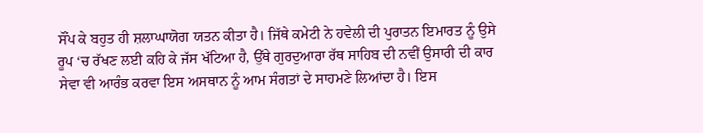ਸੌਂਪ ਕੇ ਬਹੁਤ ਹੀ ਸ਼ਲਾਘਾਯੋਗ ਯਤਨ ਕੀਤਾ ਹੈ। ਜਿੱਥੇ ਕਮੇਟੀ ਨੇ ਹਵੇਲੀ ਦੀ ਪੁਰਾਤਨ ਇਮਾਰਤ ਨੂੰ ਉਸੇ ਰੂਪ ‘ਚ ਰੱਖਣ ਲਈ ਕਹਿ ਕੇ ਜੱਸ ਖੱਟਿਆ ਹੈ, ਉੱਥੇ ਗੁਰਦੁਆਰਾ ਰੱਥ ਸਾਹਿਬ ਦੀ ਨਵੀਂ ਉਸਾਰੀ ਦੀ ਕਾਰ ਸੇਵਾ ਵੀ ਆਰੰਭ ਕਰਵਾ ਇਸ ਅਸਥਾਨ ਨੂੰ ਆਮ ਸੰਗਤਾਂ ਦੇ ਸਾਹਮਣੇ ਲਿਆਂਦਾ ਹੈ। ਇਸ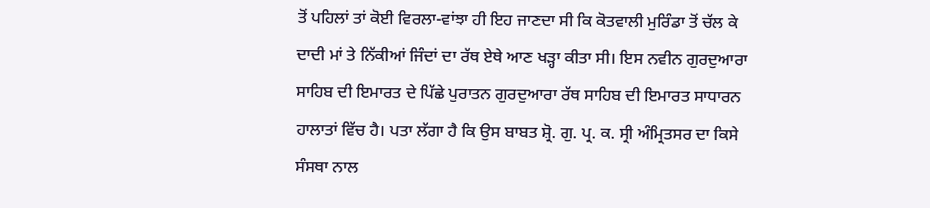ਤੋਂ ਪਹਿਲਾਂ ਤਾਂ ਕੋਈ ਵਿਰਲਾ-ਵਾਂਝਾ ਹੀ ਇਹ ਜਾਣਦਾ ਸੀ ਕਿ ਕੋਤਵਾਲੀ ਮੁਰਿੰਡਾ ਤੋਂ ਚੱਲ ਕੇ ਦਾਦੀ ਮਾਂ ਤੇ ਨਿੱਕੀਆਂ ਜਿੰਦਾਂ ਦਾ ਰੱਥ ਏਥੇ ਆਣ ਖੜ੍ਹਾ ਕੀਤਾ ਸੀ। ਇਸ ਨਵੀਨ ਗੁਰਦੁਆਰਾ ਸਾਹਿਬ ਦੀ ਇਮਾਰਤ ਦੇ ਪਿੱਛੇ ਪੁਰਾਤਨ ਗੁਰਦੁਆਰਾ ਰੱਥ ਸਾਹਿਬ ਦੀ ਇਮਾਰਤ ਸਾਧਾਰਨ ਹਾਲਾਤਾਂ ਵਿੱਚ ਹੈ। ਪਤਾ ਲੱਗਾ ਹੈ ਕਿ ਉਸ ਬਾਬਤ ਸ਼੍ਰੋ. ਗੁ. ਪ੍ਰ. ਕ. ਸ੍ਰੀ ਅੰਮ੍ਰਿਤਸਰ ਦਾ ਕਿਸੇ ਸੰਸਥਾ ਨਾਲ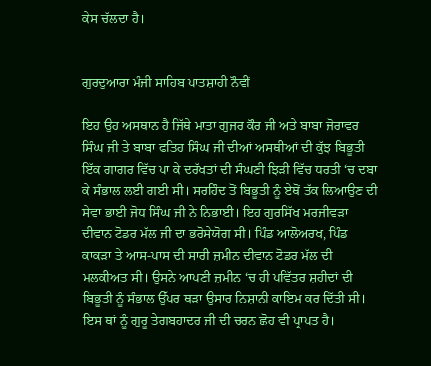ਕੇਸ ਚੱਲਦਾ ਹੈ।


ਗੁਰਦੁਆਰਾ ਮੰਜੀ ਸਾਹਿਬ ਪਾਤਸ਼ਾਹੀ ਨੌਵੀਂ

ਇਹ ਉਹ ਅਸਥਾਨ ਹੈ ਜਿੱਥੇ ਮਾਤਾ ਗੁਜਰ ਕੌਰ ਜੀ ਅਤੇ ਬਾਬਾ ਜੋਰਾਵਰ ਸਿੰਘ ਜੀ ਤੇ ਬਾਬਾ ਫਤਿਹ ਸਿੰਘ ਜੀ ਦੀਆਂ ਅਸਥੀਆਂ ਦੀ ਕੁੱਝ ਬਿਭੂਤੀ ਇੱਕ ਗਾਗਰ ਵਿੱਚ ਪਾ ਕੇ ਦਰੱਖਤਾਂ ਦੀ ਸੰਘਣੀ ਝਿੜੀ ਵਿੱਚ ਧਰਤੀ ‘ਚ ਦਬਾ ਕੇ ਸੰਭਾਲ ਲਈ ਗਈ ਸੀ। ਸਰਹਿੰਦ ਤੋਂ ਬਿਭੂਤੀ ਨੂੰ ਏਥੋਂ ਤੱਕ ਲਿਆਉਣ ਦੀ ਸੇਵਾ ਭਾਈ ਜੋਧ ਸਿੰਘ ਜੀ ਨੇ ਨਿਭਾਈ। ਇਹ ਗੁਰਸਿੱਖ ਮਰਜੀਵੜਾ ਦੀਵਾਨ ਟੋਡਰ ਮੱਲ ਜੀ ਦਾ ਭਰੋਸੇਯੋਗ ਸੀ। ਪਿੰਡ ਆਲੋਅਰਖ, ਪਿੰਡ ਕਾਕੜਾ ਤੇ ਆਸ-ਪਾਸ ਦੀ ਸਾਰੀ ਜ਼ਮੀਨ ਦੀਵਾਨ ਟੋਡਰ ਮੱਲ ਦੀ ਮਲਕੀਅਤ ਸੀ। ਉਸਨੇ ਆਪਣੀ ਜ਼ਮੀਨ ‘ਚ ਹੀ ਪਵਿੱਤਰ ਸ਼ਹੀਦਾਂ ਦੀ ਬਿਭੂਤੀ ਨੂੰ ਸੰਭਾਲ ਉੱਪਰ ਥੜਾ ਉਸਾਰ ਨਿਸ਼ਾਨੀ ਕਾਇਮ ਕਰ ਦਿੱਤੀ ਸੀ। ਇਸ ਥਾਂ ਨੂੰ ਗੁਰੂ ਤੇਗਬਹਾਦਰ ਜੀ ਦੀ ਚਰਨ ਛੋਹ ਵੀ ਪ੍ਰਾਪਤ ਹੈ।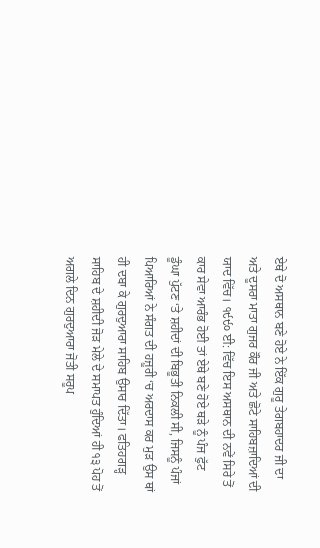ਏਥੇ ਦੋ ਅਸਥਾਨ ਬਣੇ ਹੋਏ ਨੇ ਇੱਕ ਗੁਰੂ ਤੇਗਬਹਾਦਰ ਜੀ ਦਾ ਅਤੇ ਦੂਸਰਾ ਮਾਤਾ ਗੁਜਰ ਕੌਰ ਜੀ ਅਤੇ ਛੋਟੇ ਸਾਹਿਬਜ਼ਾਦਿਆਂ ਦੀ ਯਾਦ ਵਿੱਚ। ੧੯੯੦ ਈ: ਵਿੱਚ ਇਸ ਅਸਥਾਨ ਦੀ ਨਵੇਂ ਸਿਰੇ ਤੋਂ ਕਾਰ ਸੇਵਾ ਆਰੰਭ ਹੋਈ ਤਾਂ ਏਥੇ ਬਣੇ ਹੋਏ ਥੜੇ ਨੂੰ ਪੰਜ ਫੁੱਟ ਡੂੰਘਾ ਪੁੱਟਣ ‘ਤੇ ਸ਼ਹੀਦਾਂ ਦੀ ਬਿਭੂਤੀ ਨਿਕਲੀ ਸੀ, ਜਿਸਨੂੰ ਪੰਜਾਂ ਪਿਆਰਿਆਂ ਨੇ ਸੰਗਤ ਦੀ ਹਜ਼ੂਰੀ ‘ਚ ਅਰਦਾਸ ਕਰ ਮੁੜ ਉਸ ਥਾਂ ਹੀ ਦਬਾ ਕੇ ਗੁਰਦੁਆਰਾ ਸਾਹਿਬ ਉਸਾਰ ਦਿੱਤਾ। ਫਤਿਹਗੜ੍ਹ ਸਾਹਿਬ ਦੇ ਸ਼ਹੀਦੀ ਜੋੜ ਮੇਲੇ ਦੇ ਸਮਾਪਤ ਹੁੰਦਿਆਂ ਹੀ ੧੩ ਪੋਹ ਤੋਂ ਅਗਲੇ ਦਿਨ ਗੁਰਦੁਆਰਾ ਜੋਤੀ ਸਰੂਪ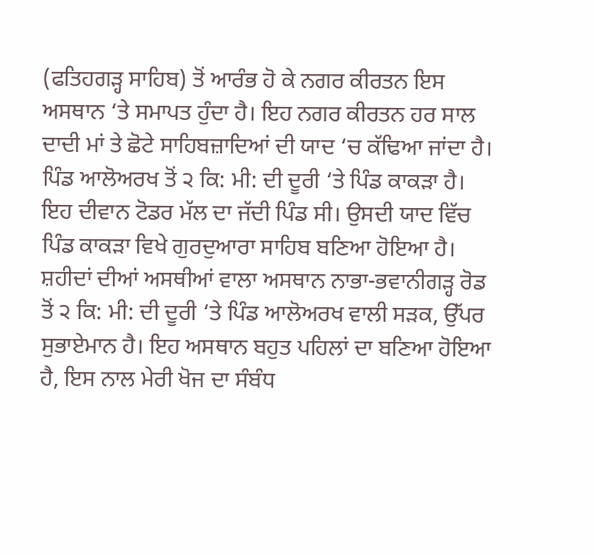(ਫਤਿਹਗੜ੍ਹ ਸਾਹਿਬ) ਤੋਂ ਆਰੰਭ ਹੋ ਕੇ ਨਗਰ ਕੀਰਤਨ ਇਸ ਅਸਥਾਨ ‘ਤੇ ਸਮਾਪਤ ਹੁੰਦਾ ਹੈ। ਇਹ ਨਗਰ ਕੀਰਤਨ ਹਰ ਸਾਲ ਦਾਦੀ ਮਾਂ ਤੇ ਛੋਟੇ ਸਾਹਿਬਜ਼ਾਦਿਆਂ ਦੀ ਯਾਦ ‘ਚ ਕੱਢਿਆ ਜਾਂਦਾ ਹੈ। ਪਿੰਡ ਆਲੋਅਰਖ ਤੋਂ ੨ ਕਿ: ਮੀ: ਦੀ ਦੂਰੀ ‘ਤੇ ਪਿੰਡ ਕਾਕੜਾ ਹੈ। ਇਹ ਦੀਵਾਨ ਟੋਡਰ ਮੱਲ ਦਾ ਜੱਦੀ ਪਿੰਡ ਸੀ। ਉਸਦੀ ਯਾਦ ਵਿੱਚ ਪਿੰਡ ਕਾਕੜਾ ਵਿਖੇ ਗੁਰਦੁਆਰਾ ਸਾਹਿਬ ਬਣਿਆ ਹੋਇਆ ਹੈ। ਸ਼ਹੀਦਾਂ ਦੀਆਂ ਅਸਥੀਆਂ ਵਾਲਾ ਅਸਥਾਨ ਨਾਭਾ-ਭਵਾਨੀਗੜ੍ਹ ਰੋਡ ਤੋਂ ੨ ਕਿ: ਮੀ: ਦੀ ਦੂਰੀ ‘ਤੇ ਪਿੰਡ ਆਲੋਅਰਖ ਵਾਲੀ ਸੜਕ, ਉੱਪਰ ਸੁਭਾਏਮਾਨ ਹੈ। ਇਹ ਅਸਥਾਨ ਬਹੁਤ ਪਹਿਲਾਂ ਦਾ ਬਣਿਆ ਹੋਇਆ ਹੈ, ਇਸ ਨਾਲ ਮੇਰੀ ਖੋਜ ਦਾ ਸੰਬੰਧ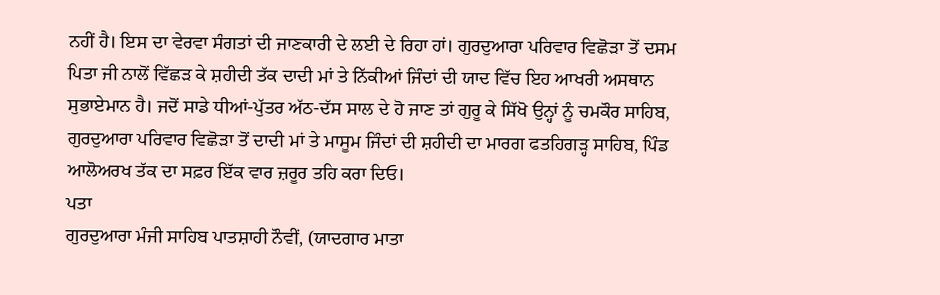ਨਹੀਂ ਹੈ। ਇਸ ਦਾ ਵੇਰਵਾ ਸੰਗਤਾਂ ਦੀ ਜਾਣਕਾਰੀ ਦੇ ਲਈ ਦੇ ਰਿਹਾ ਹਾਂ। ਗੁਰਦੁਆਰਾ ਪਰਿਵਾਰ ਵਿਛੋੜਾ ਤੋਂ ਦਸਮ ਪਿਤਾ ਜੀ ਨਾਲੋਂ ਵਿੱਛੜ ਕੇ ਸ਼ਹੀਦੀ ਤੱਕ ਦਾਦੀ ਮਾਂ ਤੇ ਨਿੱਕੀਆਂ ਜਿੰਦਾਂ ਦੀ ਯਾਦ ਵਿੱਚ ਇਹ ਆਖਰੀ ਅਸਥਾਨ ਸੁਭਾਏਮਾਨ ਹੈ। ਜਦੋਂ ਸਾਡੇ ਧੀਆਂ-ਪੁੱਤਰ ਅੱਠ-ਦੱਸ ਸਾਲ ਦੇ ਹੋ ਜਾਣ ਤਾਂ ਗੁਰੂ ਕੇ ਸਿੱਖੋ ਉਨ੍ਹਾਂ ਨੂੰ ਚਮਕੌਰ ਸਾਹਿਬ, ਗੁਰਦੁਆਰਾ ਪਰਿਵਾਰ ਵਿਛੋੜਾ ਤੋਂ ਦਾਦੀ ਮਾਂ ਤੇ ਮਾਸੂਮ ਜਿੰਦਾਂ ਦੀ ਸ਼ਹੀਦੀ ਦਾ ਮਾਰਗ ਫਤਹਿਗੜ੍ਹ ਸਾਹਿਬ, ਪਿੰਡ ਆਲੋਅਰਖ ਤੱਕ ਦਾ ਸਫ਼ਰ ਇੱਕ ਵਾਰ ਜ਼ਰੂਰ ਤਹਿ ਕਰਾ ਦਿਓ।
ਪਤਾ
ਗੁਰਦੁਆਰਾ ਮੰਜੀ ਸਾਹਿਬ ਪਾਤਸ਼ਾਹੀ ਨੌਵੀਂ, (ਯਾਦਗਾਰ ਮਾਤਾ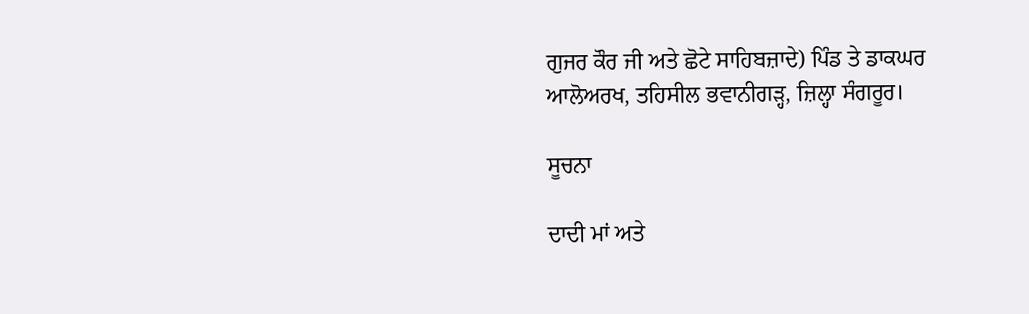ਗੁਜਰ ਕੌਰ ਜੀ ਅਤੇ ਛੋਟੇ ਸਾਹਿਬਜ਼ਾਦੇ) ਪਿੰਡ ਤੇ ਡਾਕਘਰ ਆਲੋਅਰਖ, ਤਹਿਸੀਲ ਭਵਾਨੀਗੜ੍ਹ, ਜ਼ਿਲ੍ਹਾ ਸੰਗਰੂਰ।

ਸੂਚਨਾ

ਦਾਦੀ ਮਾਂ ਅਤੇ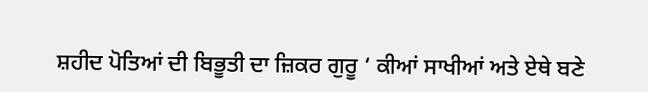ਸ਼ਹੀਦ ਪੋਤਿਆਂ ਦੀ ਬਿਭੂਤੀ ਦਾ ਜ਼ਿਕਰ ਗੁਰੂ ‘ ਕੀਆਂ ਸਾਖੀਆਂ ਅਤੇ ਏਥੇ ਬਣੇ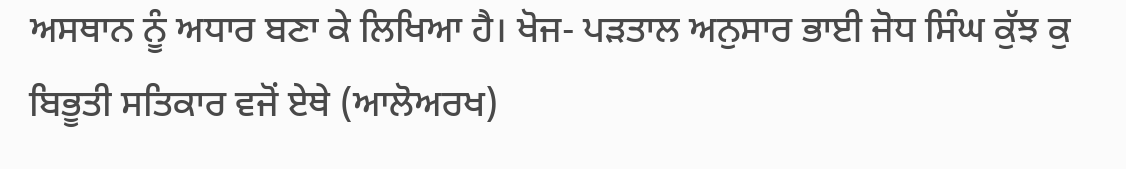ਅਸਥਾਨ ਨੂੰ ਅਧਾਰ ਬਣਾ ਕੇ ਲਿਖਿਆ ਹੈ। ਖੋਜ- ਪੜਤਾਲ ਅਨੁਸਾਰ ਭਾਈ ਜੋਧ ਸਿੰਘ ਕੁੱਝ ਕੁ ਬਿਭੂਤੀ ਸਤਿਕਾਰ ਵਜੋਂ ਏਥੇ (ਆਲੋਅਰਖ)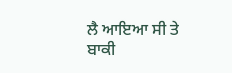ਲੈ ਆਇਆ ਸੀ ਤੇ ਬਾਕੀ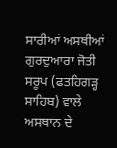ਸਾਰੀਆਂ ਅਸਥੀਆਂ ਗੁਰਦੁਆਰਾ ਜੋਤੀ ਸਰੂਪ (ਫਤਹਿਗੜ੍ਹ ਸਾਹਿਬ) ਵਾਲੇ ਅਸਥਾਨ ਦੇ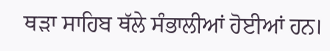ਥੜਾ ਸਾਹਿਬ ਥੱਲੇ ਸੰਭਾਲੀਆਂ ਹੋਈਆਂ ਹਨ।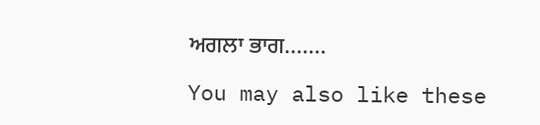ਅਗਲਾ ਭਾਗ…….

You may also like these